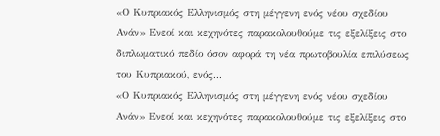«Ο Κυπριακός Ελληνισμός στη μέγγενη ενός νέου σχεδίου Ανάν» Ενεοί και κεχηνότες παρακολουθούμε τις εξελίξεις στο διπλωματικό πεδίο όσον αφορά τη νέα πρωτοβουλία επιλύσεως του Κυπριακού, ενός...
«Ο Κυπριακός Ελληνισμός στη μέγγενη ενός νέου σχεδίου Ανάν» Ενεοί και κεχηνότες παρακολουθούμε τις εξελίξεις στο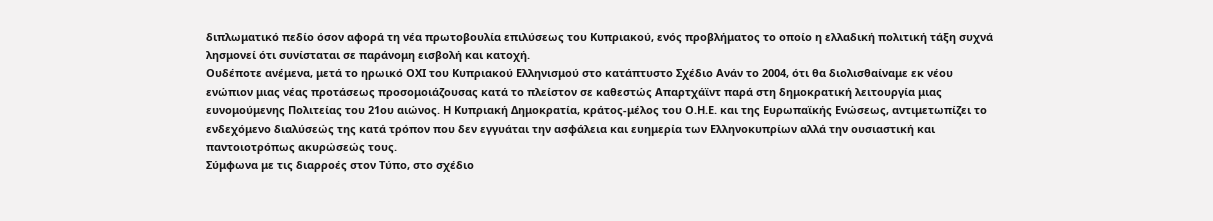διπλωματικό πεδίο όσον αφορά τη νέα πρωτοβουλία επιλύσεως του Κυπριακού, ενός προβλήματος το οποίο η ελλαδική πολιτική τάξη συχνά λησμονεί ότι συνίσταται σε παράνομη εισβολή και κατοχή.
Ουδέποτε ανέμενα, μετά το ηρωικό ΟΧΙ του Κυπριακού Ελληνισμού στο κατάπτυστο Σχέδιο Ανάν το 2004, ότι θα διολισθαίναμε εκ νέου ενώπιον μιας νέας προτάσεως προσομοιάζουσας κατά το πλείστον σε καθεστώς Απαρτχάϊντ παρά στη δημοκρατική λειτουργία μιας ευνομούμενης Πολιτείας του 21ου αιώνος. Η Κυπριακή Δημοκρατία, κράτος-μέλος του Ο.Η.Ε. και της Ευρωπαϊκής Ενώσεως, αντιμετωπίζει το ενδεχόμενο διαλύσεώς της κατά τρόπον που δεν εγγυάται την ασφάλεια και ευημερία των Ελληνοκυπρίων αλλά την ουσιαστική και παντοιοτρόπως ακυρώσεώς τους.
Σύμφωνα με τις διαρροές στον Τύπο, στο σχέδιο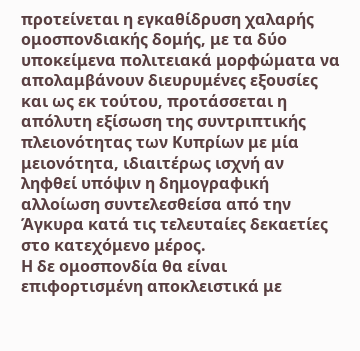προτείνεται η εγκαθίδρυση χαλαρής ομοσπονδιακής δομής, με τα δύο υποκείμενα πολιτειακά μορφώματα να απολαμβάνουν διευρυμένες εξουσίες και ως εκ τούτου, προτάσσεται η απόλυτη εξίσωση της συντριπτικής πλειονότητας των Κυπρίων με μία μειονότητα, ιδιαιτέρως ισχνή αν ληφθεί υπόψιν η δημογραφική αλλοίωση συντελεσθείσα από την Άγκυρα κατά τις τελευταίες δεκαετίες στο κατεχόμενο μέρος.
Η δε ομοσπονδία θα είναι επιφορτισμένη αποκλειστικά με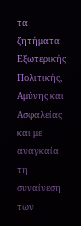τα ζητήματα Εξωτερικής Πολιτικής, Αμύνης και Ασφαλείας και με αναγκαία τη συναίνεση των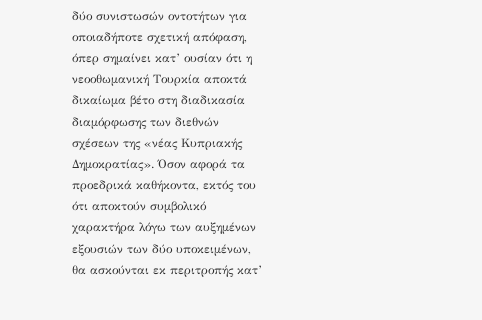δύο συνιστωσών οντοτήτων για οποιαδήποτε σχετική απόφαση, όπερ σημαίνει κατ’ ουσίαν ότι η νεοοθωμανική Τουρκία αποκτά δικαίωμα βέτο στη διαδικασία διαμόρφωσης των διεθνών σχέσεων της «νέας Κυπριακής Δημοκρατίας». Όσον αφορά τα προεδρικά καθήκοντα, εκτός του ότι αποκτούν συμβολικό χαρακτήρα λόγω των αυξημένων εξουσιών των δύο υποκειμένων, θα ασκούνται εκ περιτροπής κατ’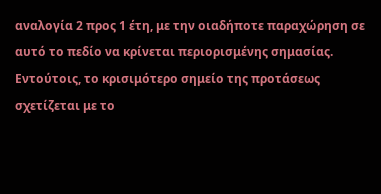αναλογία 2 προς 1 έτη, με την οιαδήποτε παραχώρηση σε αυτό το πεδίο να κρίνεται περιορισμένης σημασίας.
Εντούτοις, το κρισιμότερο σημείο της προτάσεως σχετίζεται με το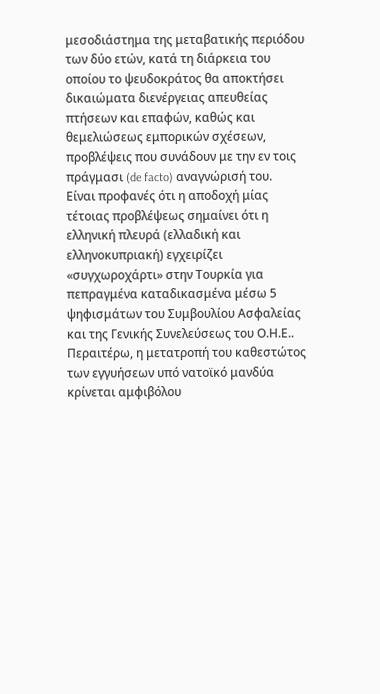μεσοδιάστημα της μεταβατικής περιόδου των δύο ετών, κατά τη διάρκεια του οποίου το ψευδοκράτος θα αποκτήσει δικαιώματα διενέργειας απευθείας πτήσεων και επαφών, καθώς και θεμελιώσεως εμπορικών σχέσεων, προβλέψεις που συνάδουν με την εν τοις πράγμασι (de facto) αναγνώρισή του.
Είναι προφανές ότι η αποδοχή μίας τέτοιας προβλέψεως σημαίνει ότι η ελληνική πλευρά (ελλαδική και ελληνοκυπριακή) εγχειρίζει «συγχωροχάρτι» στην Τουρκία για πεπραγμένα καταδικασμένα μέσω 5 ψηφισμάτων του Συμβουλίου Ασφαλείας και της Γενικής Συνελεύσεως του Ο.Η.Ε.. Περαιτέρω, η μετατροπή του καθεστώτος των εγγυήσεων υπό νατοϊκό μανδύα κρίνεται αμφιβόλου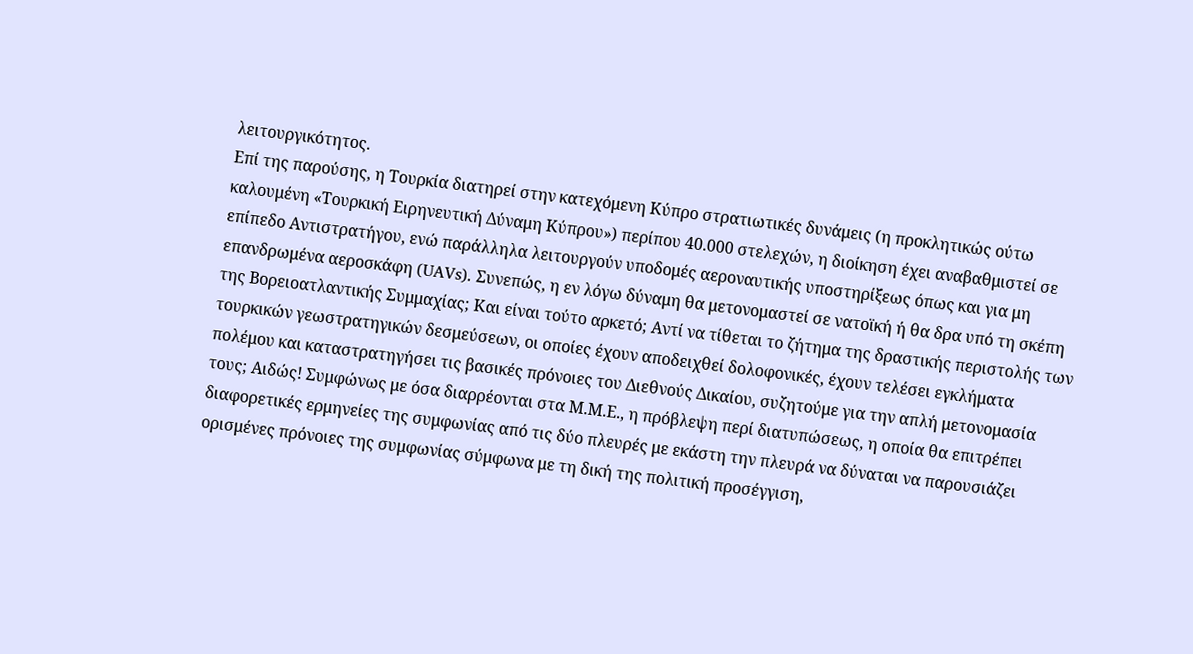λειτουργικότητος.
Επί της παρούσης, η Τουρκία διατηρεί στην κατεχόμενη Κύπρο στρατιωτικές δυνάμεις (η προκλητικώς ούτω καλουμένη «Τουρκική Ειρηνευτική Δύναμη Κύπρου») περίπου 40.000 στελεχών, η διοίκηση έχει αναβαθμιστεί σε επίπεδο Αντιστρατήγου, ενώ παράλληλα λειτουργούν υποδομές αεροναυτικής υποστηρίξεως όπως και για μη επανδρωμένα αεροσκάφη (UAVs). Συνεπώς, η εν λόγω δύναμη θα μετονομαστεί σε νατοϊκή ή θα δρα υπό τη σκέπη της Βορειοατλαντικής Συμμαχίας; Και είναι τούτο αρκετό; Αντί να τίθεται το ζήτημα της δραστικής περιστολής των τουρκικών γεωστρατηγικών δεσμεύσεων, οι οποίες έχουν αποδειχθεί δολοφονικές, έχουν τελέσει εγκλήματα πολέμου και καταστρατηγήσει τις βασικές πρόνοιες του Διεθνούς Δικαίου, συζητούμε για την απλή μετονομασία τους; Αιδώς! Συμφώνως με όσα διαρρέονται στα Μ.Μ.Ε., η πρόβλεψη περί διατυπώσεως, η οποία θα επιτρέπει διαφορετικές ερμηνείες της συμφωνίας από τις δύο πλευρές με εκάστη την πλευρά να δύναται να παρουσιάζει ορισμένες πρόνοιες της συμφωνίας σύμφωνα με τη δική της πολιτική προσέγγιση,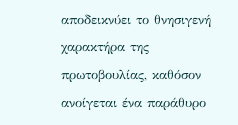αποδεικνύει το θνησιγενή χαρακτήρα της πρωτοβουλίας, καθόσον ανοίγεται ένα παράθυρο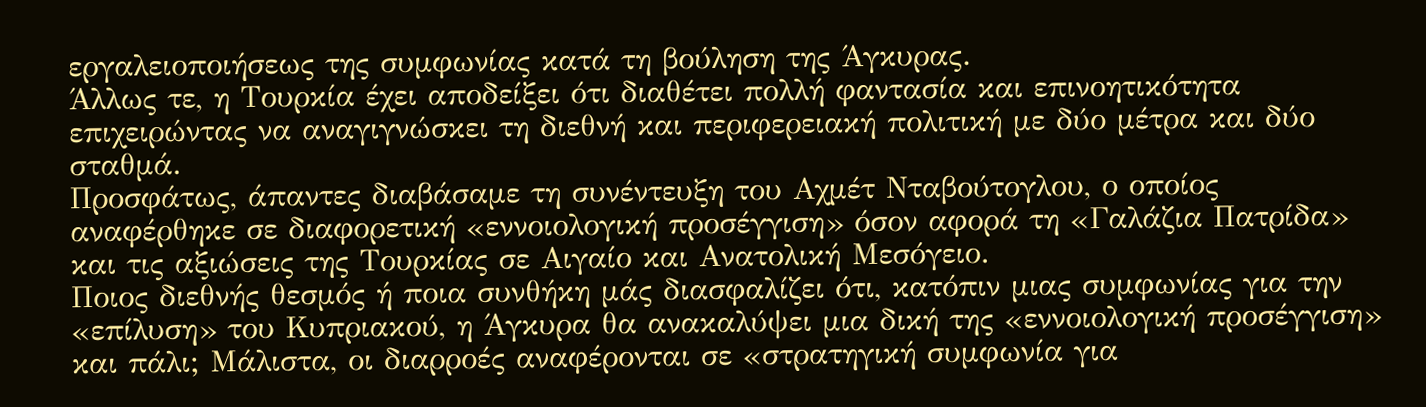εργαλειοποιήσεως της συμφωνίας κατά τη βούληση της Άγκυρας.
Άλλως τε, η Τουρκία έχει αποδείξει ότι διαθέτει πολλή φαντασία και επινοητικότητα επιχειρώντας να αναγιγνώσκει τη διεθνή και περιφερειακή πολιτική με δύο μέτρα και δύο σταθμά.
Προσφάτως, άπαντες διαβάσαμε τη συνέντευξη του Αχμέτ Νταβούτογλου, ο οποίος αναφέρθηκε σε διαφορετική «εννοιολογική προσέγγιση» όσον αφορά τη «Γαλάζια Πατρίδα» και τις αξιώσεις της Τουρκίας σε Αιγαίο και Ανατολική Μεσόγειο.
Ποιος διεθνής θεσμός ή ποια συνθήκη μάς διασφαλίζει ότι, κατόπιν μιας συμφωνίας για την «επίλυση» του Κυπριακού, η Άγκυρα θα ανακαλύψει μια δική της «εννοιολογική προσέγγιση» και πάλι; Μάλιστα, οι διαρροές αναφέρονται σε «στρατηγική συμφωνία για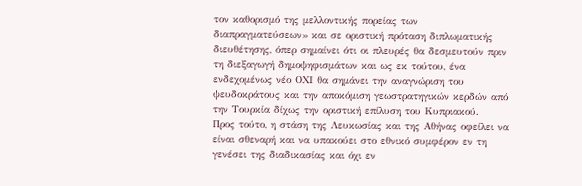τον καθορισμό της μελλοντικής πορείας των διαπραγματεύσεων» και σε οριστική πρόταση διπλωματικής διευθέτησης, όπερ σημαίνει ότι οι πλευρές θα δεσμευτούν πριν τη διεξαγωγή δημοψηφισμάτων και ως εκ τούτου, ένα ενδεχομένως νέο ΟΧΙ θα σημάνει την αναγνώριση του ψευδοκράτους και την αποκόμιση γεωστρατηγικών κερδών από την Τουρκία δίχως την οριστική επίλυση του Κυπριακού.
Προς τούτο, η στάση της Λευκωσίας και της Αθήνας οφείλει να είναι σθεναρή και να υπακούει στο εθνικό συμφέρον εν τη γενέσει της διαδικασίας και όχι εν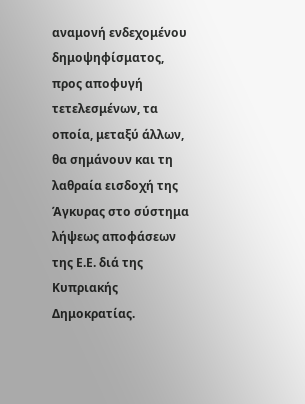αναμονή ενδεχομένου δημοψηφίσματος, προς αποφυγή τετελεσμένων, τα οποία, μεταξύ άλλων, θα σημάνουν και τη λαθραία εισδοχή της Άγκυρας στο σύστημα λήψεως αποφάσεων της Ε.Ε. διά της Κυπριακής Δημοκρατίας.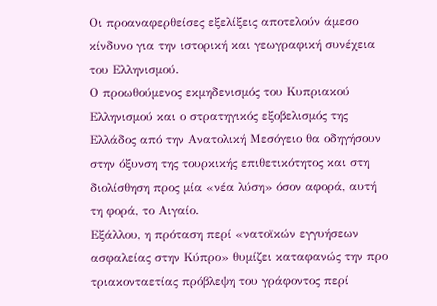Οι προαναφερθείσες εξελίξεις αποτελούν άμεσο κίνδυνο για την ιστορική και γεωγραφική συνέχεια του Ελληνισμού.
Ο προωθούμενος εκμηδενισμός του Κυπριακού Ελληνισμού και ο στρατηγικός εξοβελισμός της Ελλάδος από την Ανατολική Μεσόγειο θα οδηγήσουν στην όξυνση της τουρκικής επιθετικότητος και στη διολίσθηση προς μία «νέα λύση» όσον αφορά, αυτή τη φορά, το Αιγαίο.
Εξάλλου, η πρόταση περί «νατοϊκών εγγυήσεων ασφαλείας στην Κύπρο» θυμίζει καταφανώς την προ τριακονταετίας πρόβλεψη του γράφοντος περί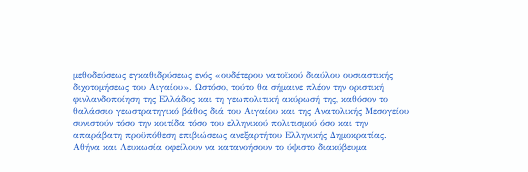μεθοδεύσεως εγκαθιδρύσεως ενός «ουδέτερου νατοϊκού διαύλου ουσιαστικής διχοτομήσεως του Αιγαίου». Ωστόσο, τούτο θα σήμαινε πλέον την οριστική φινλανδοποίηση της Ελλάδος και τη γεωπολιτική ακύρωσή της, καθόσον το θαλάσσιο γεωστρατηγικό βάθος διά του Αιγαίου και της Ανατολικής Μεσογείου συνιστούν τόσο την κοιτίδα τόσο του ελληνικού πολιτισμού όσο και την απαράβατη προϋπόθεση επιβιώσεως ανεξαρτήτου Ελληνικής Δημοκρατίας.
Αθήνα και Λευκωσία οφείλουν να κατανοήσουν το ύψιστο διακύβευμα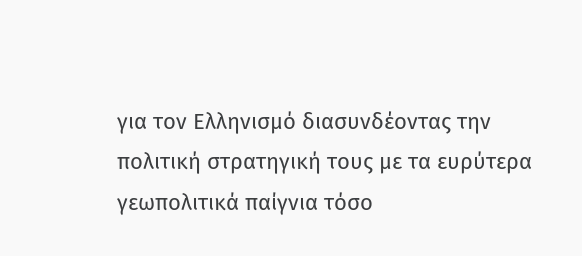για τον Ελληνισμό διασυνδέοντας την πολιτική στρατηγική τους με τα ευρύτερα γεωπολιτικά παίγνια τόσο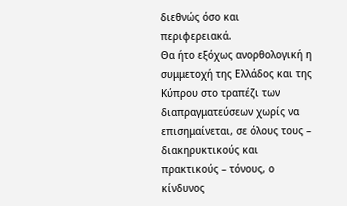διεθνώς όσο και περιφερειακά.
Θα ήτο εξόχως ανορθολογική η συμμετοχή της Ελλάδος και της Κύπρου στο τραπέζι των διαπραγματεύσεων χωρίς να επισημαίνεται, σε όλους τους – διακηρυκτικούς και πρακτικούς – τόνους, ο κίνδυνος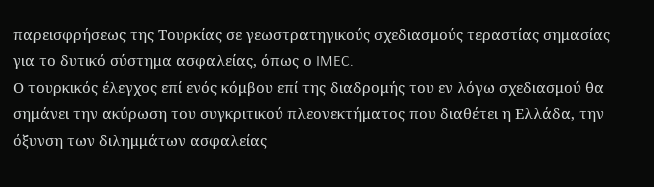παρεισφρήσεως της Τουρκίας σε γεωστρατηγικούς σχεδιασμούς τεραστίας σημασίας για το δυτικό σύστημα ασφαλείας, όπως ο IMEC.
Ο τουρκικός έλεγχος επί ενός κόμβου επί της διαδρομής του εν λόγω σχεδιασμού θα σημάνει την ακύρωση του συγκριτικού πλεονεκτήματος που διαθέτει η Ελλάδα, την όξυνση των διλημμάτων ασφαλείας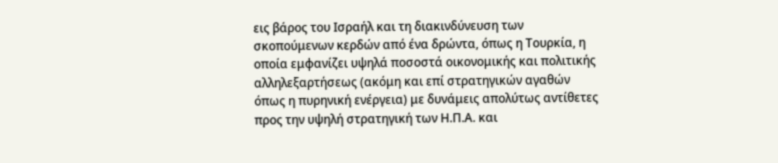εις βάρος του Ισραήλ και τη διακινδύνευση των σκοπούμενων κερδών από ένα δρώντα, όπως η Τουρκία, η οποία εμφανίζει υψηλά ποσοστά οικονομικής και πολιτικής αλληλεξαρτήσεως (ακόμη και επί στρατηγικών αγαθών όπως η πυρηνική ενέργεια) με δυνάμεις απολύτως αντίθετες προς την υψηλή στρατηγική των Η.Π.Α. και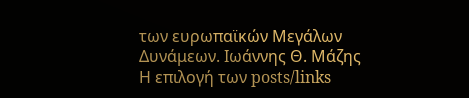των ευρωπαϊκών Μεγάλων Δυνάμεων. Ιωάννης Θ. Μάζης
Η επιλογή των posts/links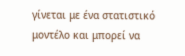γίνεται με ένα στατιστικό μοντέλο και μπορεί να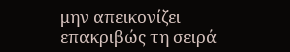μην απεικονίζει επακριβώς τη σειρά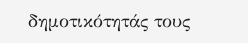δημοτικότητάς τους